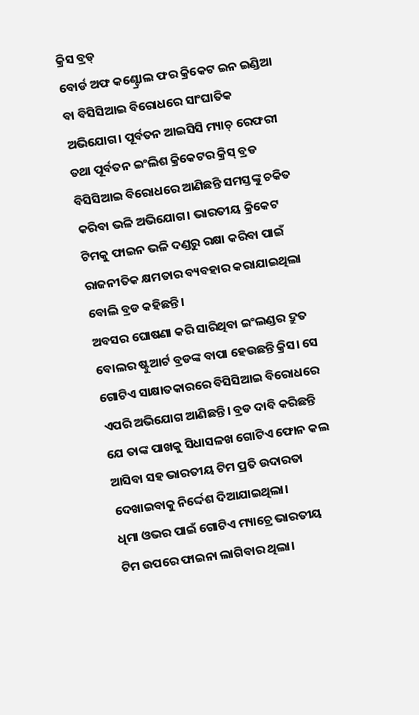କ୍ରିସ ବ୍ରଡ୍
ବୋର୍ଡ ଅଫ କଣ୍ଟ୍ରୋଲ ଫର କ୍ରିକେଟ ଇନ ଇଣ୍ଡିଆ ବା ବିସିସିଆଇ ବିରୋଧରେ ସାଂଘାତିକ ଅଭିଯୋଗ। ପୂର୍ବତନ ଆଇସିସି ମ୍ୟାଚ୍ ରେଫରୀ ତଥା ପୂର୍ବତନ ଇଂଲିଶ କ୍ରିକେଟର କ୍ରିସ୍ ବ୍ରଡ ବିସିସିଆଇ ବିରୋଧରେ ଆଣିଛନ୍ତି ସମସ୍ତଙ୍କୁ ଚକିତ କରିବା ଭଳି ଅଭିଯୋଗ। ଭାରତୀୟ କ୍ରିକେଟ ଟିମକୁ ଫାଇନ ଭଳି ଦଣ୍ଡରୁ ରକ୍ଷା କରିବା ପାଇଁ ରାଜନୀତିକ କ୍ଷମତାର ବ୍ୟବହାର କରାଯାଇଥିଲା ବୋଲି ବ୍ରଡ କହିଛନ୍ତି।
ଅବସର ଘୋଷଣା କରି ସାରିଥିବା ଇଂଲଣ୍ଡର ଦ୍ରୁତ ବୋଲର ଷ୍ଟୁଆର୍ଟ ବ୍ରଡଙ୍କ ବାପା ହେଉଛନ୍ତି କ୍ରିସ। ସେ ଗୋଟିଏ ସାକ୍ଷାତକାରରେ ବିସିସିଆଇ ବିରୋଧରେ ଏପରି ଅଭିଯୋଗ ଆଣିଛନ୍ତି। ବ୍ରଡ ଦାବି କରିଛନ୍ତି ଯେ ତାଙ୍କ ପାଖକୁ ସିଧାସଳଖ ଗୋଟିଏ ଫୋନ କଲ ଆସିବା ସହ ଭାରତୀୟ ଟିମ ପ୍ରତି ଉଦାରତା ଦେଖାଇବାକୁ ନିର୍ଦ୍ଦେଶ ଦିଆଯାଇଥିଲା।
ଧିମା ଓଭର ପାଇଁ ଗୋଟିଏ ମ୍ୟାଚ୍ରେ ଭାରତୀୟ ଟିମ ଉପରେ ଫାଇନା ଲାଗିବାର ଥିଲା।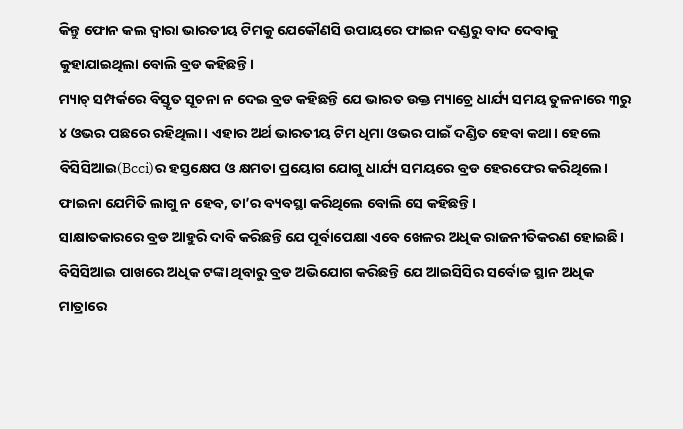କିନ୍ତୁ ଫୋନ କଲ ଦ୍ୱାରା ଭାରତୀୟ ଟିମକୁ ଯେକୌଣସି ଉପାୟରେ ଫାଇନ ଦଣ୍ଡରୁ ବାଦ ଦେବାକୁ କୁହାଯାଇଥିଲା ବୋଲି ବ୍ରଡ କହିଛନ୍ତି।
ମ୍ୟାଚ୍ ସମ୍ପର୍କରେ ବିସ୍ତୃତ ସୂଚନା ନ ଦେଇ ବ୍ରଡ କହିଛନ୍ତି ଯେ ଭାରତ ଉକ୍ତ ମ୍ୟାଚ୍ରେ ଧାର୍ଯ୍ୟ ସମୟ ତୁଳନାରେ ୩ରୁ ୪ ଓଭର ପଛରେ ରହିଥିଲା। ଏହାର ଅର୍ଥ ଭାରତୀୟ ଟିମ ଧିମା ଓଭର ପାଇଁ ଦଣ୍ଡିତ ହେବା କଥା। ହେଲେ ବିସିସିଆଇ(Bcci)ର ହସ୍ତକ୍ଷେପ ଓ କ୍ଷମତା ପ୍ରୟୋଗ ଯୋଗୁ ଧାର୍ଯ୍ୟ ସମୟରେ ବ୍ରଡ ହେରଫେର କରିଥିଲେ। ଫାଇନା ଯେମିତି ଲାଗୁ ନ ହେବ, ତା’ର ବ୍ୟବସ୍ଥା କରିଥିଲେ ବୋଲି ସେ କହିଛନ୍ତି।
ସାକ୍ଷାତକାରରେ ବ୍ରଡ ଆହୁରି ଦାବି କରିଛନ୍ତି ଯେ ପୂର୍ବାପେକ୍ଷା ଏବେ ଖେଳର ଅଧିକ ରାଜନୀତିକରଣ ହୋଇଛି। ବିସିସିଆଇ ପାଖରେ ଅଧିକ ଟଙ୍କା ଥିବାରୁ ବ୍ରଡ ଅଭିଯୋଗ କରିଛନ୍ତି ଯେ ଆଇସିସିର ସର୍ବୋଚ୍ଚ ସ୍ଥାନ ଅଧିକ ମାତ୍ରାରେ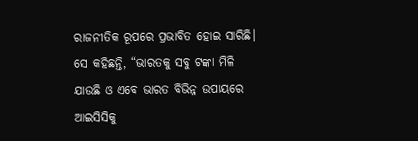ରାଜନୀତିକ ରୂପରେ ପ୍ରଭାବିତ ହୋଇ ସାରିଛି।
ସେ କହିଛନ୍ତି, “ଭାରତକୁ ସବୁ ଟଙ୍କା ମିଳି ଯାଉଛି ଓ ଏବେ ଭାରତ ବିଭିନ୍ନ ଉପାୟରେ ଆଇସିସିକୁ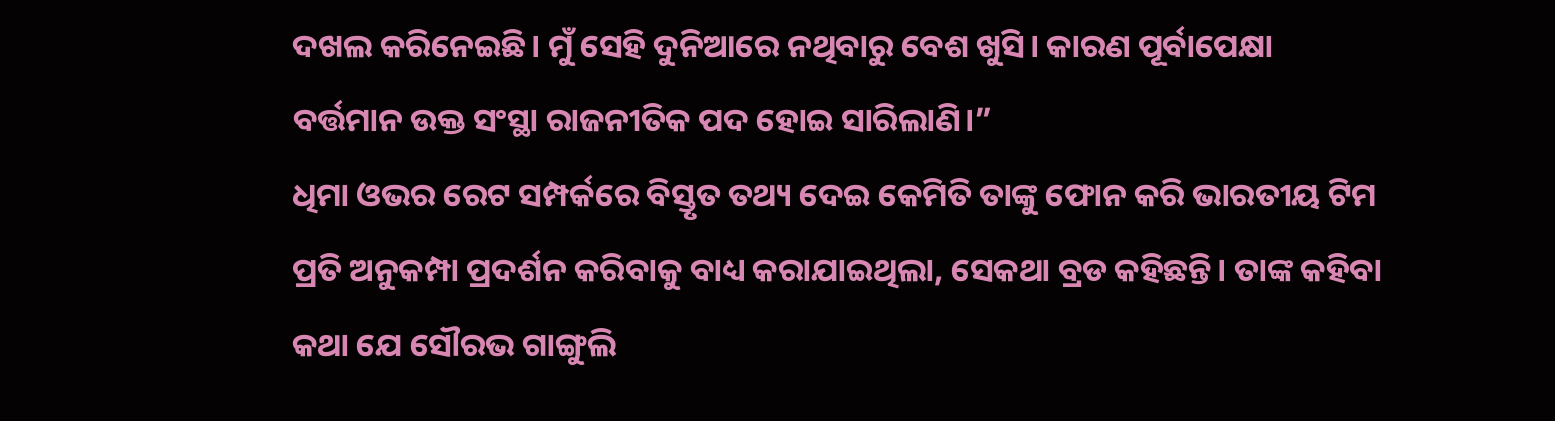ଦଖଲ କରିନେଇଛି। ମୁଁ ସେହି ଦୁନିଆରେ ନଥିବାରୁ ବେଶ ଖୁସି। କାରଣ ପୂର୍ବାପେକ୍ଷା ବର୍ତ୍ତମାନ ଉକ୍ତ ସଂସ୍ଥା ରାଜନୀତିକ ପଦ ହୋଇ ସାରିଲାଣି।”
ଧିମା ଓଭର ରେଟ ସମ୍ପର୍କରେ ବିସ୍ତୃତ ତଥ୍ୟ ଦେଇ କେମିତି ତାଙ୍କୁ ଫୋନ କରି ଭାରତୀୟ ଟିମ ପ୍ରତି ଅନୁକମ୍ପା ପ୍ରଦର୍ଶନ କରିବାକୁ ବାଧ୍ୟ କରାଯାଇଥିଲା, ସେକଥା ବ୍ରଡ କହିଛନ୍ତି। ତାଙ୍କ କହିବା କଥା ଯେ ସୌରଭ ଗାଙ୍ଗୁଲି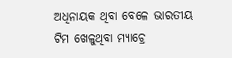ଅଧିନାୟକ ଥିବା ବେଳେ ଭାରତୀୟ ଟିମ ଖେଳୁଥିବା ମ୍ୟାଚ୍ରେ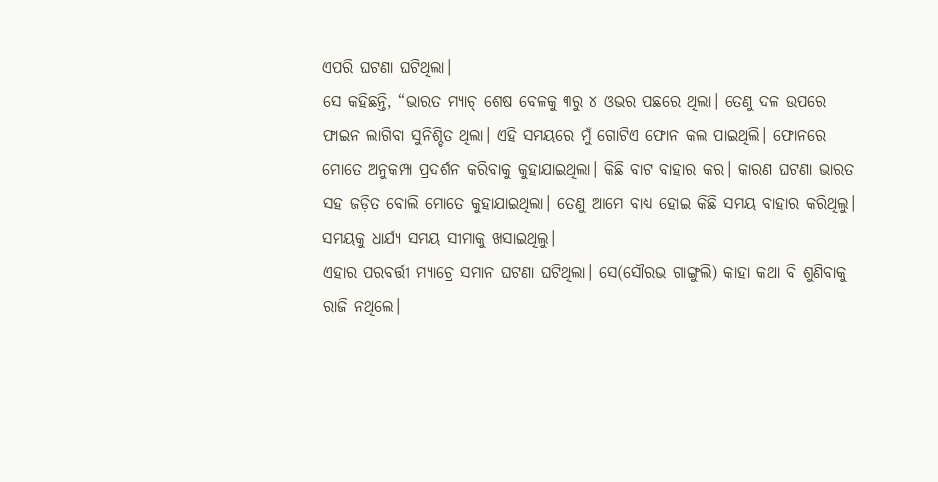ଏପରି ଘଟଣା ଘଟିଥିଲା।
ସେ କହିଛନ୍ତି, “ଭାରତ ମ୍ୟାଚ୍ ଶେଷ ବେଳକୁ ୩ରୁ ୪ ଓଭର ପଛରେ ଥିଲା। ତେଣୁ ଦଳ ଉପରେ ଫାଇନ ଲାଗିବା ସୁନିଶ୍ଚିତ ଥିଲା। ଏହି ସମୟରେ ମୁଁ ଗୋଟିଏ ଫୋନ କଲ ପାଇଥିଲି। ଫୋନରେ ମୋତେ ଅନୁକମ୍ପା ପ୍ରଦର୍ଶନ କରିବାକୁ କୁହାଯାଇଥିଲା। କିଛି ବାଟ ବାହାର କର। କାରଣ ଘଟଣା ଭାରତ ସହ ଜଡ଼ିତ ବୋଲି ମୋତେ କୁହାଯାଇଥିଲା। ତେଣୁ ଆମେ ବାଧ୍ୟ ହୋଇ କିଛି ସମୟ ବାହାର କରିଥିଲୁ। ସମୟକୁ ଧାର୍ଯ୍ୟ ସମୟ ସୀମାକୁ ଖସାଇଥିଲୁ।
ଏହାର ପରବର୍ତ୍ତୀ ମ୍ୟାଚ୍ରେ ସମାନ ଘଟଣା ଘଟିଥିଲା। ସେ(ସୌରଭ ଗାଙ୍ଗୁଲି) କାହା କଥା ବି ଶୁଣିବାକୁ ରାଜି ନଥିଲେ।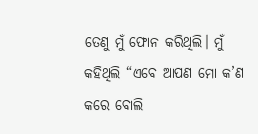ତେଣୁ ମୁଁ ଫୋନ କରିଥିଲି। ମୁଁ କହିଥିଲି “ଏବେ ଆପଣ ମୋ କ’ଣ କରେ ବୋଲି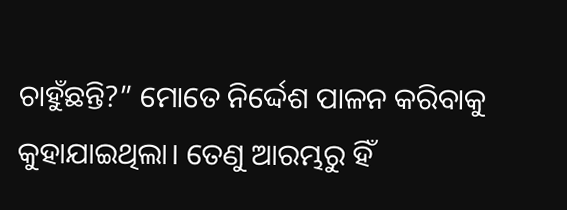ଚାହୁଁଛନ୍ତି?” ମୋତେ ନିର୍ଦ୍ଦେଶ ପାଳନ କରିବାକୁ କୁହାଯାଇଥିଲା। ତେଣୁ ଆରମ୍ଭରୁ ହିଁ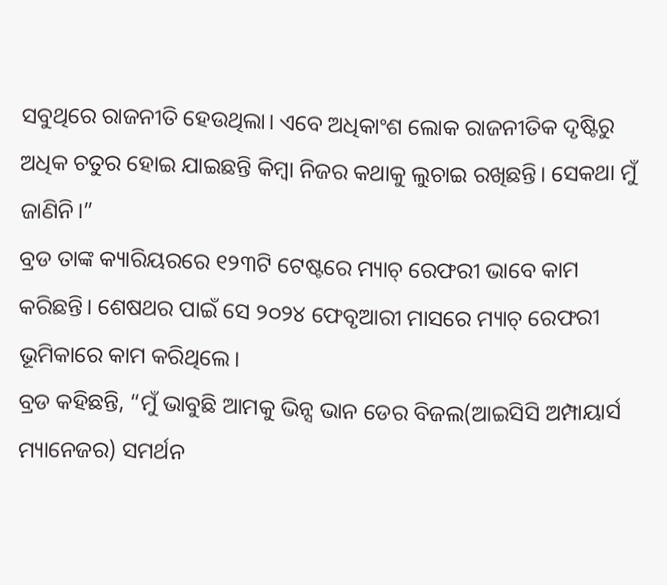ସବୁଥିରେ ରାଜନୀତି ହେଉଥିଲା। ଏବେ ଅଧିକାଂଶ ଲୋକ ରାଜନୀତିକ ଦୃଷ୍ଟିରୁ ଅଧିକ ଚତୁର ହୋଇ ଯାଇଛନ୍ତି କିମ୍ବା ନିଜର କଥାକୁ ଲୁଚାଇ ରଖିଛନ୍ତି। ସେକଥା ମୁଁ ଜାଣିନି।”
ବ୍ରଡ ତାଙ୍କ କ୍ୟାରିୟରରେ ୧୨୩ଟି ଟେଷ୍ଟରେ ମ୍ୟାଚ୍ ରେଫରୀ ଭାବେ କାମ କରିଛନ୍ତି। ଶେଷଥର ପାଇଁ ସେ ୨୦୨୪ ଫେବୃଆରୀ ମାସରେ ମ୍ୟାଚ୍ ରେଫରୀ ଭୂମିକାରେ କାମ କରିଥିଲେ।
ବ୍ରଡ କହିଛନ୍ତି, “ମୁଁ ଭାବୁଛି ଆମକୁ ଭିନ୍ସ ଭାନ ଡେର ବିଜଲ(ଆଇସିସି ଅମ୍ପାୟାର୍ସ ମ୍ୟାନେଜର) ସମର୍ଥନ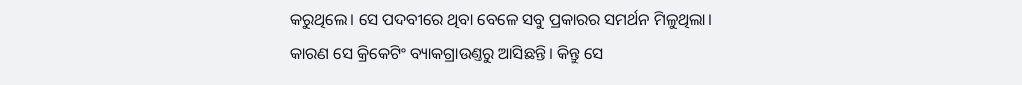କରୁଥିଲେ। ସେ ପଦବୀରେ ଥିବା ବେଳେ ସବୁ ପ୍ରକାରର ସମର୍ଥନ ମିଳୁଥିଲା। କାରଣ ସେ କ୍ରିକେଟିଂ ବ୍ୟାକଗ୍ରାଉଣ୍ତରୁ ଆସିଛନ୍ତି। କିନ୍ତୁ ସେ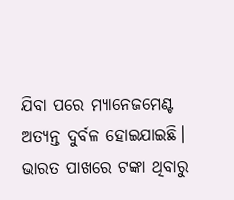ଯିବା ପରେ ମ୍ୟାନେଜମେଣ୍ଟ ଅତ୍ୟନ୍ତ ଦୁର୍ବଳ ହୋଇଯାଇଛି। ଭାରତ ପାଖରେ ଟଙ୍କା ଥିବାରୁ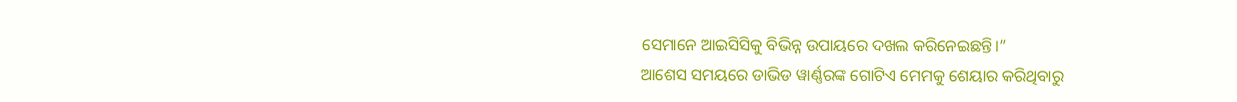ସେମାନେ ଆଇସିସିକୁ ବିଭିନ୍ନ ଉପାୟରେ ଦଖଲ କରିନେଇଛନ୍ତି।”
ଆଶେସ ସମୟରେ ଡାଭିଡ ୱାର୍ଣ୍ଣରଙ୍କ ଗୋଟିଏ ମେମକୁ ଶେୟାର କରିଥିବାରୁ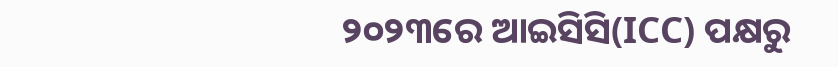୨୦୨୩ରେ ଆଇସିସି(ICC) ପକ୍ଷରୁ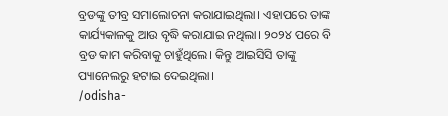ବ୍ରଡଙ୍କୁ ତୀବ୍ର ସମାଲୋଚନା କରାଯାଇଥିଲା। ଏହାପରେ ତାଙ୍କ କାର୍ଯ୍ୟକାଳକୁ ଆଉ ବୃଦ୍ଧି କରାଯାଇ ନଥିଲା। ୨୦୨୪ ପରେ ବି ବ୍ରଡ କାମ କରିବାକୁ ଚାହୁଁଥିଲେ। କିନ୍ତୁ ଆଇସିସି ତାଙ୍କୁ ପ୍ୟାନେଲରୁ ହଟାଇ ଦେଇଥିଲା।
/odisha-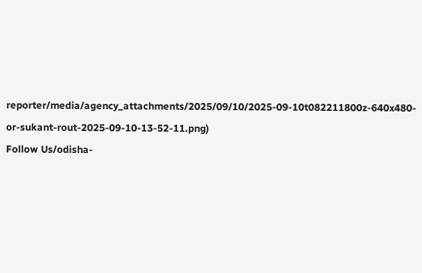reporter/media/agency_attachments/2025/09/10/2025-09-10t082211800z-640x480-or-sukant-rout-2025-09-10-13-52-11.png)
Follow Us/odisha-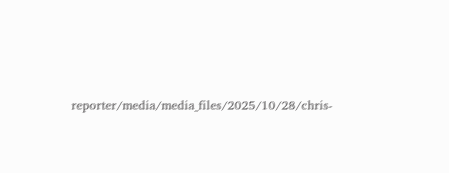reporter/media/media_files/2025/10/28/chris-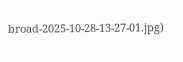broad-2025-10-28-13-27-01.jpg)